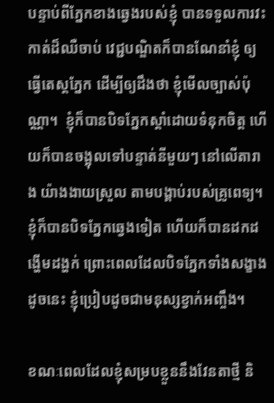បន្ទាប់ពីភ្នែកខាងឆ្វេងរបស់ខ្ញុំ បានទទួលការវះកាត់ដ៏ឈឺចាប់ វេជ្ជបណ្ឌិតក៏បានណែនាំខ្ញុំ ឲ្យធ្វើតេស្តភ្នែក ដើម្បីឲ្យដឹងថា ខ្ញុំមើលច្បាស់ប៉ុណ្ណា។  ខ្ញុំក៏បានបិទភ្នែកស្តាំដោយទំនុកចិត្ត ហើយក៏បានចង្អុលទៅបន្ទាត់នីមួយៗ នៅលើតារាង យ៉ាងងាយស្រួល តាមបង្គាប់របស់គ្រូពេទ្យ។ ខ្ញុំក៏បានបិទភ្នែកឆ្វេងទៀត ហើយក៏បានដកដង្ហើមដង្ហក់ ព្រោះពេលដែលបិទភ្នែកទាំងសង្ខាងដូចនេះ ខ្ញុំប្រៀបដូចជាមនុស្សខ្វាក់អញ្ចឹង។

ខណៈពេលដែលខ្ញុំសម្របខ្លួននឹងវែនតាថ្មី និ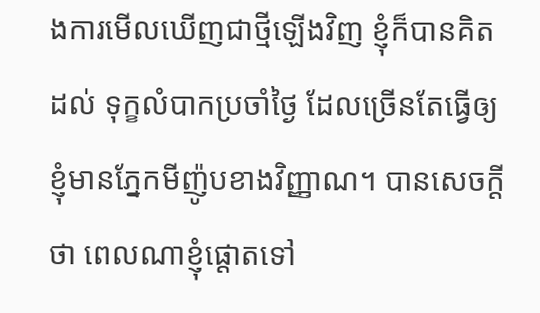ងការមើលឃើញជាថ្មីឡើងវិញ ខ្ញុំក៏បានគិតដល់ ទុក្ខលំបាកប្រចាំថ្ងៃ ដែលច្រើនតែធ្វើឲ្យខ្ញុំមានភ្នែកមីញ៉ូបខាងវិញ្ញាណ។ បានសេចក្តីថា ពេលណាខ្ញុំផ្ដោតទៅ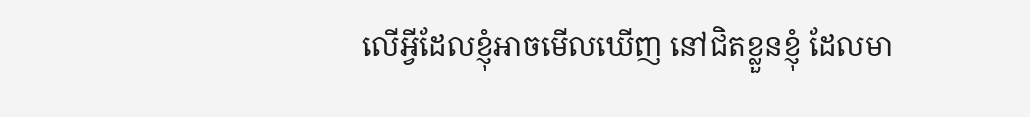លើអ្វីដែលខ្ញុំអាចមើលឃើញ នៅជិតខ្លួនខ្ញុំ ដែលមា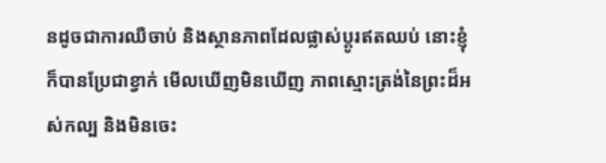នដូចជាការឈឺចាប់ និងស្ថានភាពដែលផ្លាស់ប្តូរឥតឈប់ នោះខ្ញុំក៏បានប្រែជាខ្វាក់ មើលឃើញមិនឃើញ ភាពស្មោះត្រង់នៃព្រះដ៏អស់កល្ប និងមិនចេះ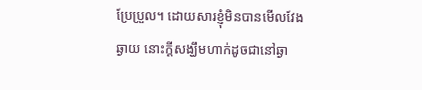ប្រែប្រួល។ ដោយសារខ្ញុំមិនបានមើលវែងឆ្ងាយ នោះក្តីសង្ឃឹមហាក់ដូចជានៅឆ្ងា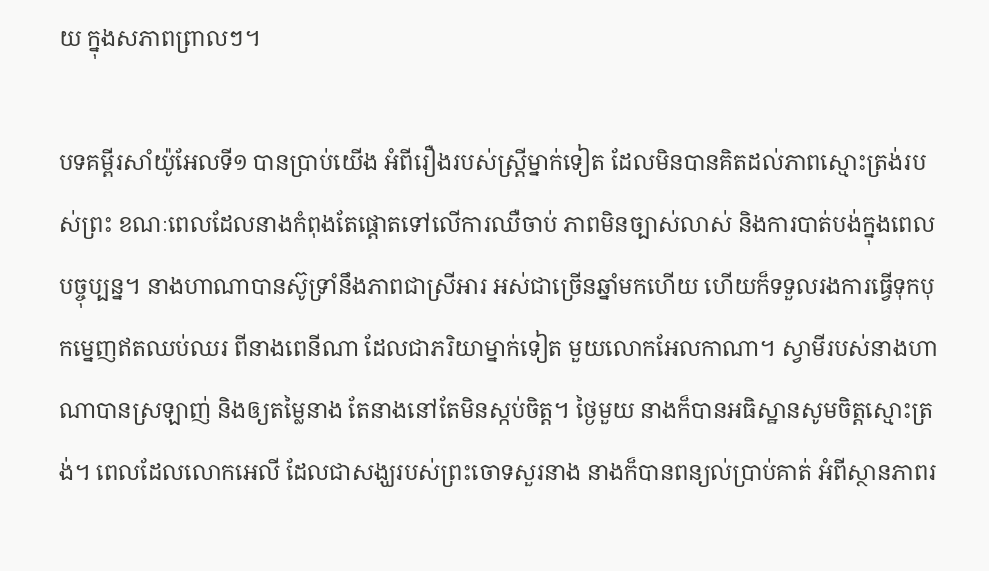យ ក្នុងសភាពព្រាលៗ។

បទគម្ពីរសាំយ៉ូអែលទី១ បានប្រាប់យើង អំពីរឿងរបស់ស្រ្តីម្នាក់ទៀត ដែលមិនបានគិតដល់ភាពស្មោះត្រង់របស់ព្រះ ខណៈពេលដែលនាងកំពុងតែផ្តោតទៅលើការឈឺចាប់ ភាពមិនច្បាស់លាស់ និងការបាត់បង់ក្នុងពេលបច្ចុប្បន្ន។ នាងហាណាបានស៊ូទ្រាំនឹងភាពជាស្រីអារ អស់ជាច្រើនឆ្នាំមកហើយ ហើយក៏ទទួលរងការធ្វើទុកបុកម្នេញឥតឈប់ឈរ ពីនាងពេនីណា ដែលជាភរិយាម្នាក់ទៀត មួយលោកអែលកាណា។ ស្វាមីរបស់នាងហាណាបានស្រឡាញ់ និងឲ្យតម្លៃនាង តែនាងនៅតែមិនស្កប់ចិត្ត។ ថ្ងៃមួយ នាងក៏បានអធិស្ឋានសូមចិត្តស្មោះត្រង់។ ពេលដែលលោកអេលី ដែលជាសង្ឃរបស់ព្រះចោទសួរនាង នាងក៏បានពន្យល់ប្រាប់គាត់ អំពីស្ថានភាពរ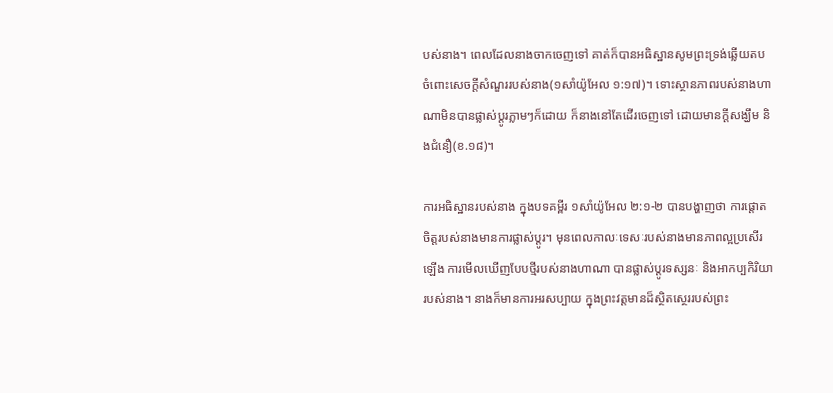បស់នាង។ ពេលដែលនាងចាកចេញទៅ គាត់ក៏បានអធិស្ឋានសូមព្រះទ្រង់ឆ្លើយតប ចំពោះសេចក្តីសំណួររបស់នាង(១សាំយ៉ូអែល ១:១៧)។ ទោះស្ថានភាពរបស់នាងហាណាមិនបានផ្លាស់ប្តូរភ្លាមៗក៏ដោយ ក៏នាងនៅតែដើរចេញទៅ ដោយមានក្តីសង្ឃឹម និងជំនឿ(ខ.១៨)។

ការអធិស្ឋានរបស់នាង ក្នុងបទគម្ពីរ ១សាំយ៉ូអែល ២:១-២ បានបង្ហាញថា ការផ្តោតចិត្តរបស់នាងមានការផ្លាស់ប្តូរ។ មុនពេលកាលៈទេសៈរបស់នាងមានភាពល្អប្រសើរឡើង ការមើលឃើញបែបថ្មីរបស់នាងហាណា បានផ្លាស់ប្តូរទស្សនៈ និងអាកប្បកិរិយារបស់នាង។ នាងក៏មានការអរសប្បាយ ក្នុងព្រះវត្តមានដ៏ស្ថិតស្ថេររបស់ព្រះ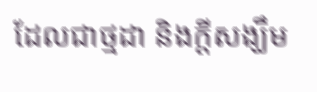ដែលជាថ្មដា និងក្តីសង្ឃឹម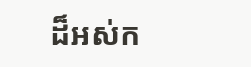ដ៏អស់ក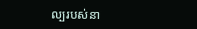ល្បរបស់នា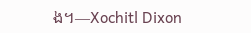ង។—Xochitl Dixon